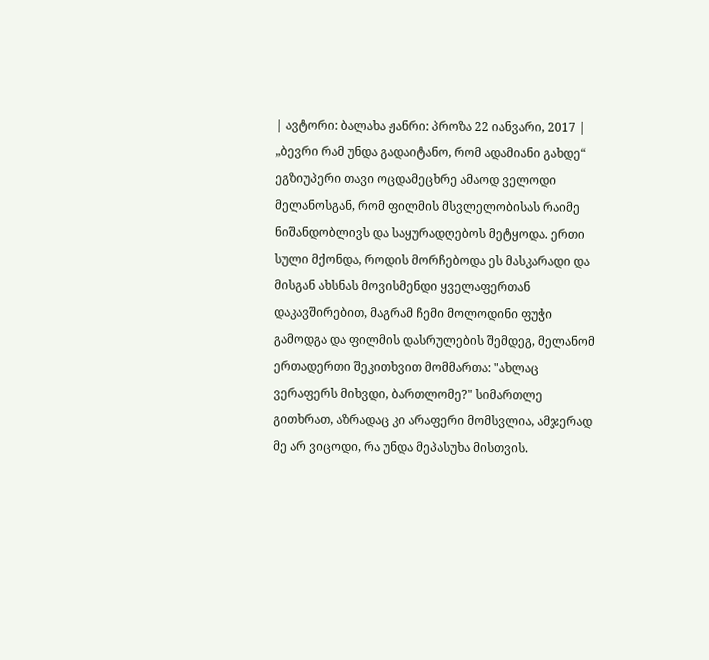| ავტორი: ბალახა ჟანრი: პროზა 22 იანვარი, 2017 |
„ბევრი რამ უნდა გადაიტანო, რომ ადამიანი გახდე“ ეგზიუპერი თავი ოცდამეცხრე ამაოდ ველოდი მელანოსგან, რომ ფილმის მსვლელობისას რაიმე ნიშანდობლივს და საყურადღებოს მეტყოდა. ერთი სული მქონდა, როდის მორჩებოდა ეს მასკარადი და მისგან ახსნას მოვისმენდი ყველაფერთან დაკავშირებით, მაგრამ ჩემი მოლოდინი ფუჭი გამოდგა და ფილმის დასრულების შემდეგ, მელანომ ერთადერთი შეკითხვით მომმართა: "ახლაც ვერაფერს მიხვდი, ბართლომე?" სიმართლე გითხრათ, აზრადაც კი არაფერი მომსვლია, ამჯერად მე არ ვიცოდი, რა უნდა მეპასუხა მისთვის.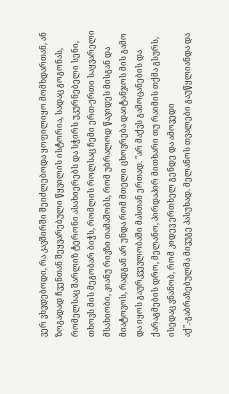ვერ ვხვდებოდი, რა კავშირში შეიძლებოდა ყოფილიყო მომხდართან, ან ზოგადად ჩვენთან შეყვარებული წყვილის ისტორია, სადაც გოგონას, რომელსაც შარლიზ ტერონი ასახიერებს და სჭირს უკურნებელი სენი, თხოვს მის მეგობარ ბიჭს, რომლის როლსაც ჩემი ერთ-ერთი საყვარელი მსახიობი, კიანუ რივზი თამაშობს, რომ უბრალოდ წავიდეს მისგან და მიატოვოს, რადგან არ უნდა რომ მთელი ცხოვრება დაიტანჯოს მის გამო და იყოს გაურკვევლობაში მასთან ერთად. "არ მაქვს გამოცანების და ქარაგმების დრო, მელანო, პირდაპირ მითხარი თუ რაიმის თქმა გსურს, ისედაც ვნანობ, რომ კიდევ ერთხელ გენდე და ამოვედი აქ".-გაბრაზებულმა მივუგე პასუხად. მელანოს თვალები გაუწყლიანდა და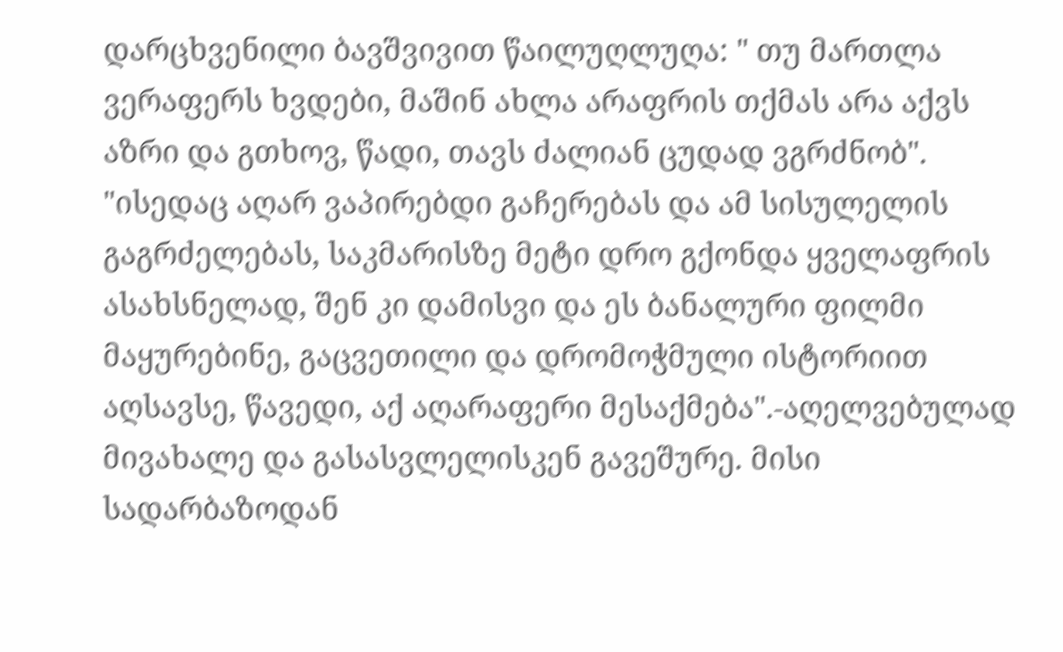დარცხვენილი ბავშვივით წაილუღლუღა: " თუ მართლა ვერაფერს ხვდები, მაშინ ახლა არაფრის თქმას არა აქვს აზრი და გთხოვ, წადი, თავს ძალიან ცუდად ვგრძნობ". "ისედაც აღარ ვაპირებდი გაჩერებას და ამ სისულელის გაგრძელებას, საკმარისზე მეტი დრო გქონდა ყველაფრის ასახსნელად, შენ კი დამისვი და ეს ბანალური ფილმი მაყურებინე, გაცვეთილი და დრომოჭმული ისტორიით აღსავსე, წავედი, აქ აღარაფერი მესაქმება".-აღელვებულად მივახალე და გასასვლელისკენ გავეშურე. მისი სადარბაზოდან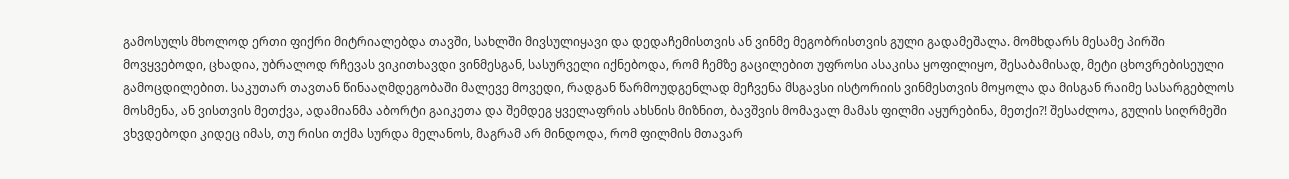გამოსულს მხოლოდ ერთი ფიქრი მიტრიალებდა თავში, სახლში მივსულიყავი და დედაჩემისთვის ან ვინმე მეგობრისთვის გული გადამეშალა. მომხდარს მესამე პირში მოვყვებოდი, ცხადია, უბრალოდ რჩევას ვიკითხავდი ვინმესგან, სასურველი იქნებოდა, რომ ჩემზე გაცილებით უფროსი ასაკისა ყოფილიყო, შესაბამისად, მეტი ცხოვრებისეული გამოცდილებით. საკუთარ თავთან წინააღმდეგობაში მალევე მოვედი, რადგან წარმოუდგენლად მეჩვენა მსგავსი ისტორიის ვინმესთვის მოყოლა და მისგან რაიმე სასარგებლოს მოსმენა, ან ვისთვის მეთქვა, ადამიანმა აბორტი გაიკეთა და შემდეგ ყველაფრის ახსნის მიზნით, ბავშვის მომავალ მამას ფილმი აყურებინა, მეთქი?! შესაძლოა, გულის სიღრმეში ვხვდებოდი კიდეც იმას, თუ რისი თქმა სურდა მელანოს, მაგრამ არ მინდოდა, რომ ფილმის მთავარ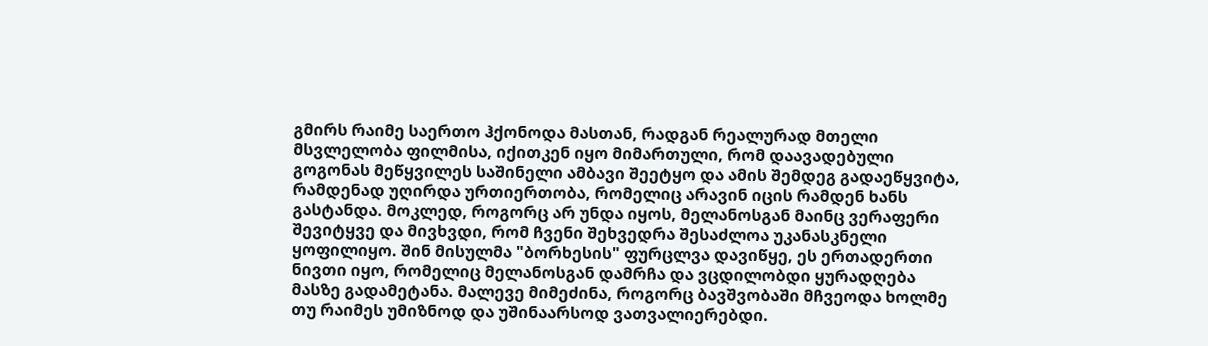გმირს რაიმე საერთო ჰქონოდა მასთან, რადგან რეალურად მთელი მსვლელობა ფილმისა, იქითკენ იყო მიმართული, რომ დაავადებული გოგონას მეწყვილეს საშინელი ამბავი შეეტყო და ამის შემდეგ გადაეწყვიტა, რამდენად უღირდა ურთიერთობა, რომელიც არავინ იცის რამდენ ხანს გასტანდა. მოკლედ, როგორც არ უნდა იყოს, მელანოსგან მაინც ვერაფერი შევიტყვე და მივხვდი, რომ ჩვენი შეხვედრა შესაძლოა უკანასკნელი ყოფილიყო. შინ მისულმა "ბორხესის" ფურცლვა დავიწყე, ეს ერთადერთი ნივთი იყო, რომელიც მელანოსგან დამრჩა და ვცდილობდი ყურადღება მასზე გადამეტანა. მალევე მიმეძინა, როგორც ბავშვობაში მჩვეოდა ხოლმე თუ რაიმეს უმიზნოდ და უშინაარსოდ ვათვალიერებდი.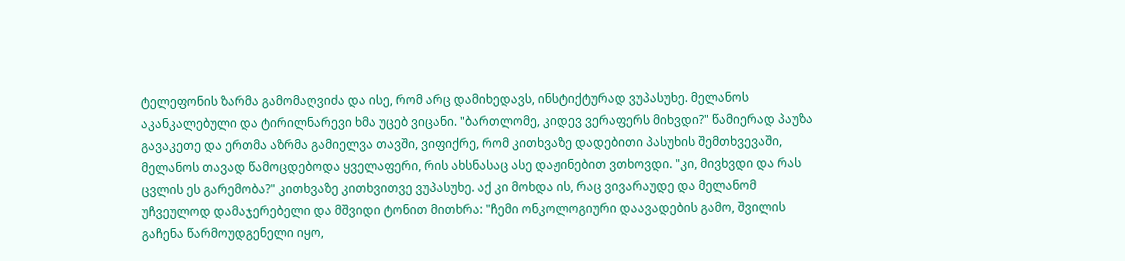ტელეფონის ზარმა გამომაღვიძა და ისე, რომ არც დამიხედავს, ინსტიქტურად ვუპასუხე. მელანოს აკანკალებული და ტირილნარევი ხმა უცებ ვიცანი. "ბართლომე, კიდევ ვერაფერს მიხვდი?" წამიერად პაუზა გავაკეთე და ერთმა აზრმა გამიელვა თავში, ვიფიქრე, რომ კითხვაზე დადებითი პასუხის შემთხვევაში, მელანოს თავად წამოცდებოდა ყველაფერი, რის ახსნასაც ასე დაჟინებით ვთხოვდი. "კი, მივხვდი და რას ცვლის ეს გარემობა?" კითხვაზე კითხვითვე ვუპასუხე. აქ კი მოხდა ის, რაც ვივარაუდე და მელანომ უჩვეულოდ დამაჯერებელი და მშვიდი ტონით მითხრა: "ჩემი ონკოლოგიური დაავადების გამო, შვილის გაჩენა წარმოუდგენელი იყო,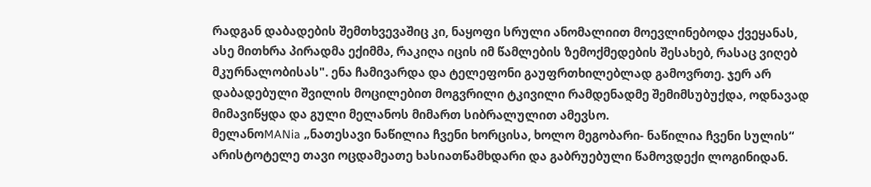რადგან დაბადების შემთხვევაშიც კი, ნაყოფი სრული ანომალიით მოევლინებოდა ქვეყანას, ასე მითხრა პირადმა ექიმმა, რაკიღა იცის იმ წამლების ზემოქმედების შესახებ, რასაც ვიღებ მკურნალობისას". ენა ჩამივარდა და ტელეფონი გაუფრთხილებლად გამოვრთე. ჯერ არ დაბადებული შვილის მოცილებით მოგვრილი ტკივილი რამდენადმე შემიმსუბუქდა, ოდნავად მიმავიწყდა და გული მელანოს მიმართ სიბრალულით ამევსო.
მელანოMANia „ნათესავი ნაწილია ჩვენი ხორცისა, ხოლო მეგობარი- ნაწილია ჩვენი სულის“ არისტოტელე თავი ოცდამეათე ხასიათწამხდარი და გაბრუებული წამოვდექი ლოგინიდან.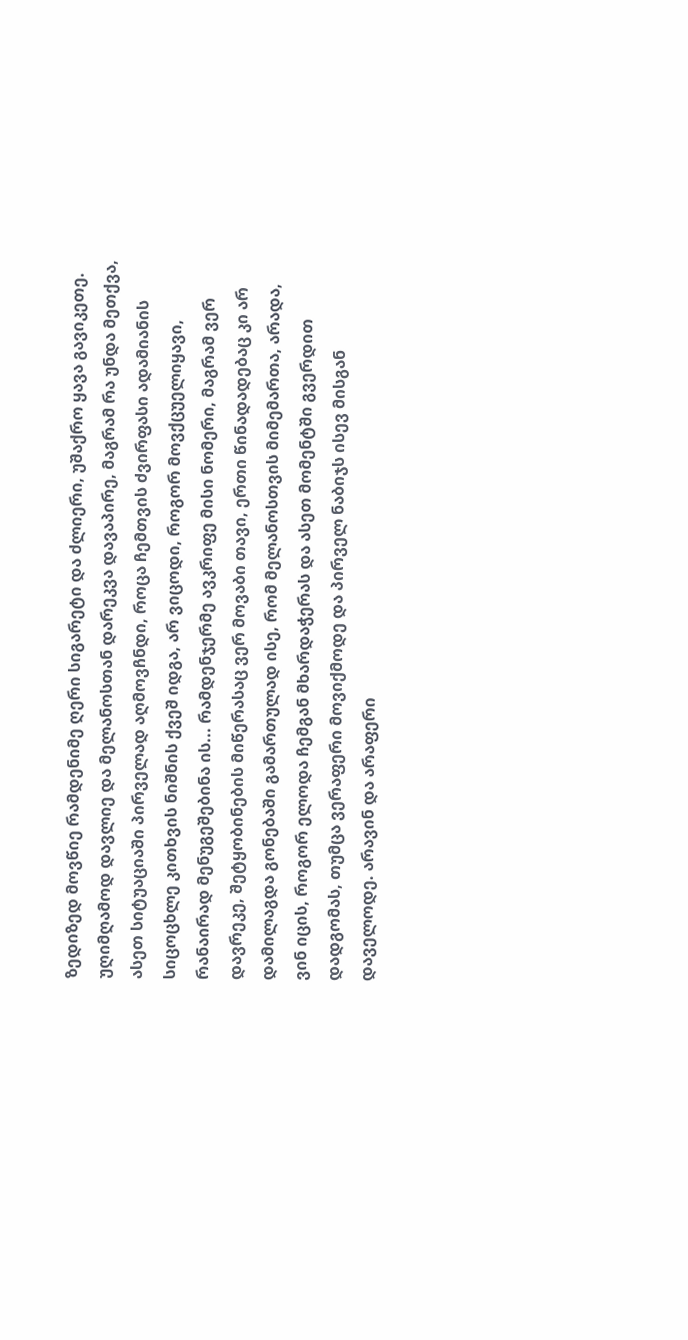ზედიზედ მოვწიე რამდენიმე ღერი სიგარეტი და ძლიერი, უშაქრო ყავა გავიკეთე. უღიმღამოდ დავლიე და მელანოსთან დარეკვა დავაპირე, მაგრამ რა უნდა მეთქვა, ასეთ სიტუაციაში პირველად აღმოვჩნდი, როცა ჩემთვის ძვირფასი ადამიანის სიცოცხლე კითხვის ნიშნის ქვეშ იდგა, არ ვიცოდი, როგორ მოვქცუელიყავი, რანაირად მენუგეშებინა ის... რამდენჯერმე ავკრიფე მისი ნომერი, მაგრამ ვერ დავრეკე, შეტყობინების მიწერასაც ვერ მოვაბი თავი, ერთი წინადადებაც კი არ დამილაგდა გონებაში გამართულად ისე, რომ მელანოსთვის მიმემართა, არადა, ვინ იცის, როგორ ელოდა ჩემგან მხარდაჭერას და ასეთ მომენტში გვერდით დადგომას, თუმცა ვერაფერი მოვიქმოდე და პირველ ნაბიჯს ისევ მისგან დაველოდე. არავინ და არაფერი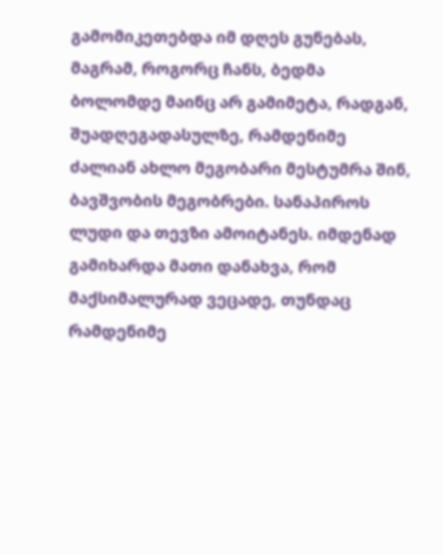გამომიკეთებდა იმ დღეს გუნებას, მაგრამ, როგორც ჩანს, ბედმა ბოლომდე მაინც არ გამიმეტა, რადგან, შუადღეგადასულზე, რამდენიმე ძალიან ახლო მეგობარი მესტუმრა შინ, ბავშვობის მეგობრები. სანაპიროს ლუდი და თევზი ამოიტანეს. იმდენად გამიხარდა მათი დანახვა, რომ მაქსიმალურად ვეცადე, თუნდაც რამდენიმე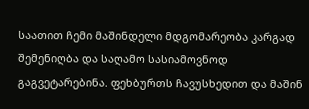საათით ჩემი მაშინდელი მდგომარეობა კარგად შემენიღბა და საღამო სასიამოვნოდ გაგვეტარებინა. ფეხბურთს ჩავუსხედით და მაშინ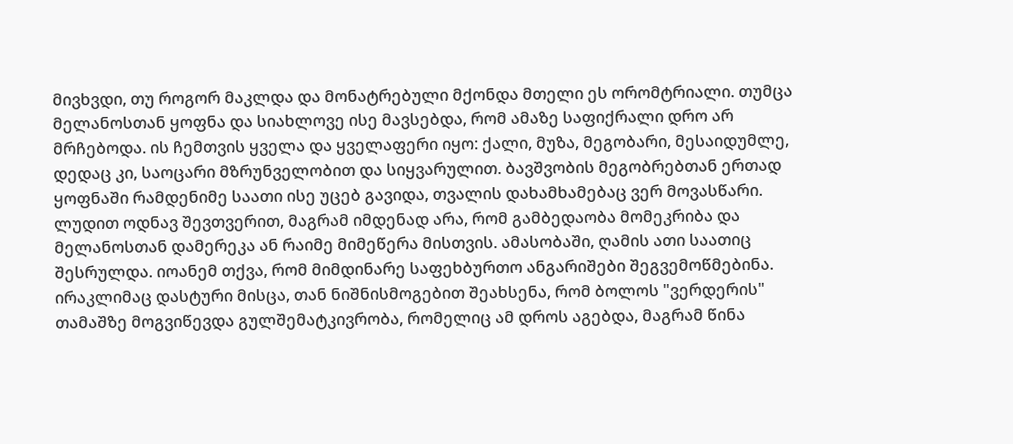მივხვდი, თუ როგორ მაკლდა და მონატრებული მქონდა მთელი ეს ორომტრიალი. თუმცა მელანოსთან ყოფნა და სიახლოვე ისე მავსებდა, რომ ამაზე საფიქრალი დრო არ მრჩებოდა. ის ჩემთვის ყველა და ყველაფერი იყო: ქალი, მუზა, მეგობარი, მესაიდუმლე, დედაც კი, საოცარი მზრუნველობით და სიყვარულით. ბავშვობის მეგობრებთან ერთად ყოფნაში რამდენიმე საათი ისე უცებ გავიდა, თვალის დახამხამებაც ვერ მოვასწარი. ლუდით ოდნავ შევთვერით, მაგრამ იმდენად არა, რომ გამბედაობა მომეკრიბა და მელანოსთან დამერეკა ან რაიმე მიმეწერა მისთვის. ამასობაში, ღამის ათი საათიც შესრულდა. იოანემ თქვა, რომ მიმდინარე საფეხბურთო ანგარიშები შეგვემოწმებინა. ირაკლიმაც დასტური მისცა, თან ნიშნისმოგებით შეახსენა, რომ ბოლოს "ვერდერის" თამაშზე მოგვიწევდა გულშემატკივრობა, რომელიც ამ დროს აგებდა, მაგრამ წინა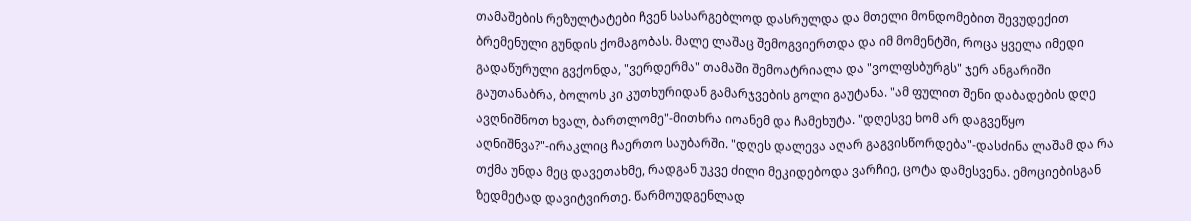თამაშების რეზულტატები ჩვენ სასარგებლოდ დასრულდა და მთელი მონდომებით შევუდექით ბრემენული გუნდის ქომაგობას. მალე ლაშაც შემოგვიერთდა და იმ მომენტში, როცა ყველა იმედი გადაწურული გვქონდა, "ვერდერმა" თამაში შემოატრიალა და "ვოლფსბურგს" ჯერ ანგარიში გაუთანაბრა, ბოლოს კი კუთხურიდან გამარჯვების გოლი გაუტანა. "ამ ფულით შენი დაბადების დღე ავღნიშნოთ ხვალ, ბართლომე"-მითხრა იოანემ და ჩამეხუტა. "დღესვე ხომ არ დაგვეწყო აღნიშნვა?"-ირაკლიც ჩაერთო საუბარში. "დღეს დალევა აღარ გაგვისწორდება"-დასძინა ლაშამ და რა თქმა უნდა მეც დავეთახმე, რადგან უკვე ძილი მეკიდებოდა ვარჩიე, ცოტა დამესვენა. ემოციებისგან ზედმეტად დავიტვირთე. წარმოუდგენლად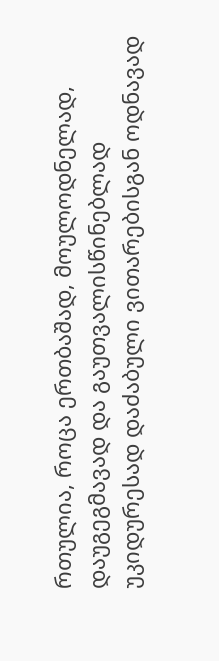რთულია, როცა ერთბაშად, მოულოდნელად, დაუგეგმავად და გაუთვალისწინებლად უკიდურესად დაძაბული ვითარებისგან ოდნავად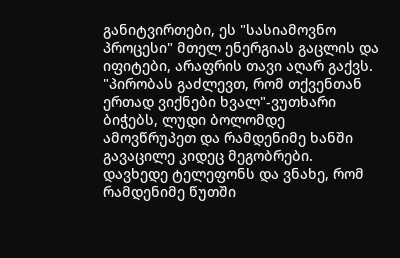განიტვირთები, ეს "სასიამოვნო პროცესი" მთელ ენერგიას გაცლის და იფიტები, არაფრის თავი აღარ გაქვს. "პირობას გაძლევთ, რომ თქვენთან ერთად ვიქნები ხვალ"-ვუთხარი ბიჭებს, ლუდი ბოლომდე ამოვწრუპეთ და რამდენიმე ხანში გავაცილე კიდეც მეგობრები. დავხედე ტელეფონს და ვნახე, რომ რამდენიმე წუთში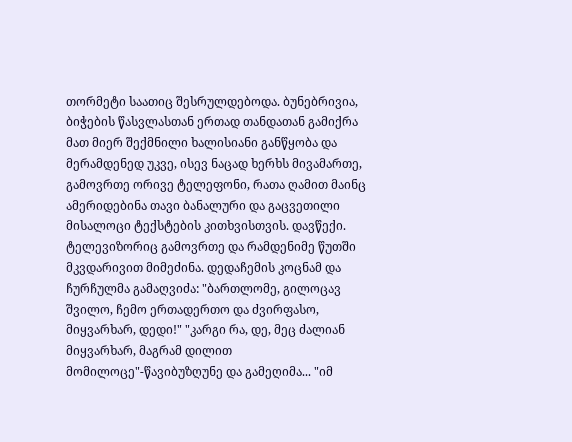თორმეტი საათიც შესრულდებოდა. ბუნებრივია, ბიჭების წასვლასთან ერთად თანდათან გამიქრა მათ მიერ შექმნილი ხალისიანი განწყობა და მერამდენედ უკვე, ისევ ნაცად ხერხს მივამართე, გამოვრთე ორივე ტელეფონი, რათა ღამით მაინც ამერიდებინა თავი ბანალური და გაცვეთილი მისალოცი ტექსტების კითხვისთვის. დავწექი. ტელევიზორიც გამოვრთე და რამდენიმე წუთში მკვდარივით მიმეძინა. დედაჩემის კოცნამ და ჩურჩულმა გამაღვიძა: "ბართლომე, გილოცავ შვილო, ჩემო ერთადერთო და ძვირფასო, მიყვარხარ, დედი!" "კარგი რა, დე, მეც ძალიან მიყვარხარ, მაგრამ დილით მომილოცე"-წავიბუზღუნე და გამეღიმა... "იმ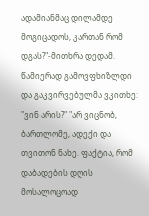ადამიანმაც დილამდე მოგიცადოს, კართან რომ დგას?"-მითხრა დედამ. წამიერად გამოვფხიზლდი და გაკვირვებულმა ვკითხე: "ვინ არის?" "არ ვიცნობ, ბართლომე, ადექი და თვითონ ნახე. ფაქტია, რომ დაბადების დღის მოსალოცოად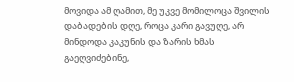მოვიდა ამ ღამით, მე უკვე მომილოცა შვილის დაბადების დღე, როცა კარი გავუღე, არ მინდოდა კაკუნის და ზარის ხმას გაეღვიძებინე,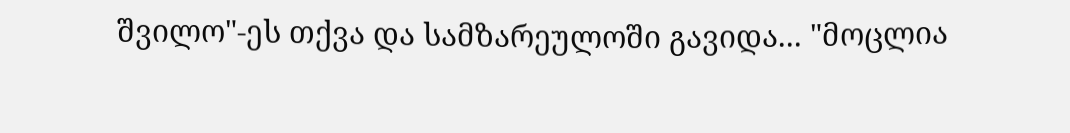შვილო"-ეს თქვა და სამზარეულოში გავიდა... "მოცლია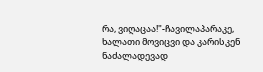რა, ვიღაცაა!"-ჩავილაპარაკე, ხალათი მოვიცვი და კარისკენ ნაძალადევად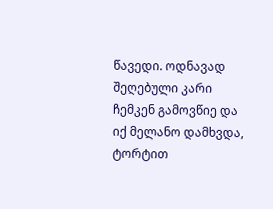წავედი. ოდნავად შეღებული კარი ჩემკენ გამოვწიე და იქ მელანო დამხვდა, ტორტით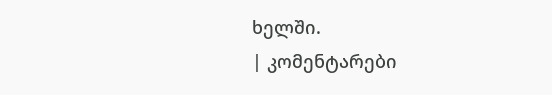ხელში.
| კომენტარები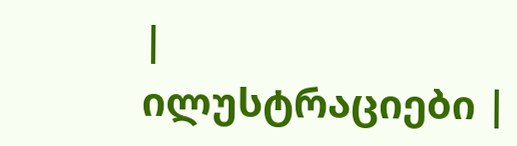|
ილუსტრაციები |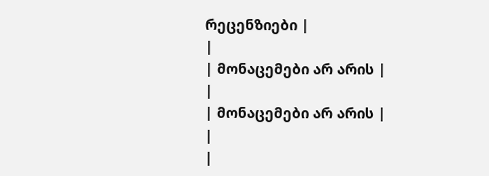რეცენზიები |
|
| მონაცემები არ არის |
|
| მონაცემები არ არის |
|
|